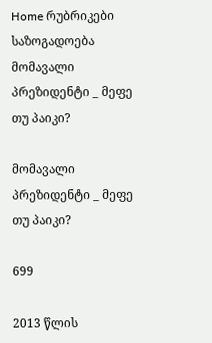Home რუბრიკები საზოგადოება მომავალი პრეზიდენტი _ მეფე თუ პაიკი?

მომავალი პრეზიდენტი _ მეფე თუ პაიკი?

699

2013 წლის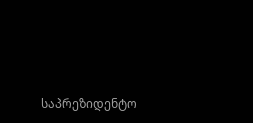საპრეზიდენტო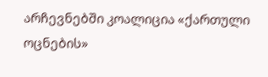არჩევნებში კოალიცია «ქართული ოცნების»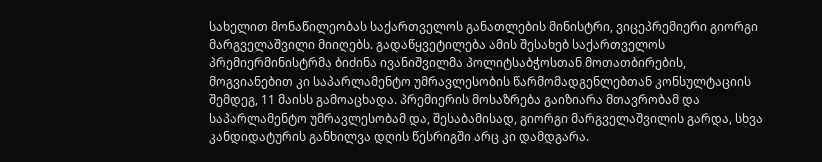სახელით მონაწილეობას საქართველოს განათლების მინისტრი, ვიცეპრემიერი გიორგი მარგველაშვილი მიიღებს. გადაწყვეტილება ამის შესახებ საქართველოს პრემიერმინისტრმა ბიძინა ივანიშვილმა პოლიტსაბჭოსთან მოთათბირების, მოგვიანებით კი საპარლამენტო უმრავლესობის წარმომადგენლებთან კონსულტაციის შემდეგ, 11 მაისს გამოაცხადა. პრემიერის მოსაზრება გაიზიარა მთავრობამ და საპარლამენტო უმრავლესობამ და, შესაბამისად, გიორგი მარგველაშვილის გარდა, სხვა კანდიდატურის განხილვა დღის წესრიგში არც კი დამდგარა.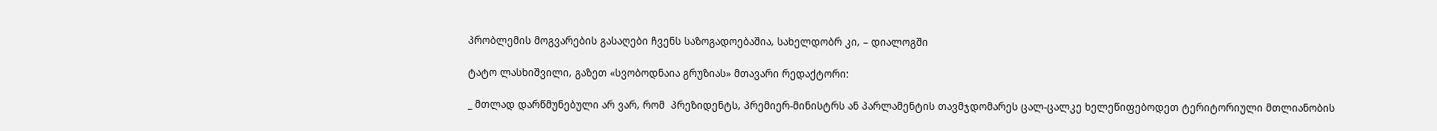პრობლემის მოგვარების გასაღები ჩვენს საზოგადოებაშია, სახელდობრ კი, – დიალოგში

ტატო ლასხიშვილი, გაზეთ «სვობოდნაია გრუზიას» მთავარი რედაქტორი:

_ მთლად დარწმუნებული არ ვარ, რომ  პრეზიდენტს, პრემიერ-მინისტრს ან პარლამენტის თავმჯდომარეს ცალ-ცალკე ხელეწიფებოდეთ ტერიტორიული მთლიანობის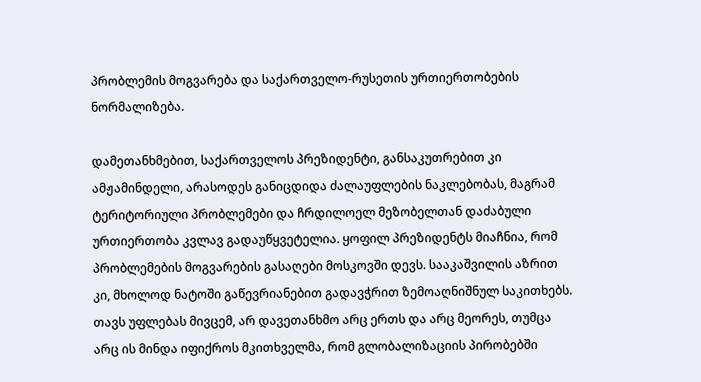პრობლემის მოგვარება და საქართველო-რუსეთის ურთიერთობების ნორმალიზება.

დამეთანხმებით, საქართველოს პრეზიდენტი, განსაკუთრებით კი ამჟამინდელი, არასოდეს განიცდიდა ძალაუფლების ნაკლებობას, მაგრამ ტერიტორიული პრობლემები და ჩრდილოელ მეზობელთან დაძაბული ურთიერთობა კვლავ გადაუწყვეტელია. ყოფილ პრეზიდენტს მიაჩნია, რომ პრობლემების მოგვარების გასაღები მოსკოვში დევს. სააკაშვილის აზრით კი, მხოლოდ ნატოში გაწევრიანებით გადავჭრით ზემოაღნიშნულ საკითხებს. თავს უფლებას მივცემ, არ დავეთანხმო არც ერთს და არც მეორეს, თუმცა არც ის მინდა იფიქროს მკითხველმა, რომ გლობალიზაციის პირობებში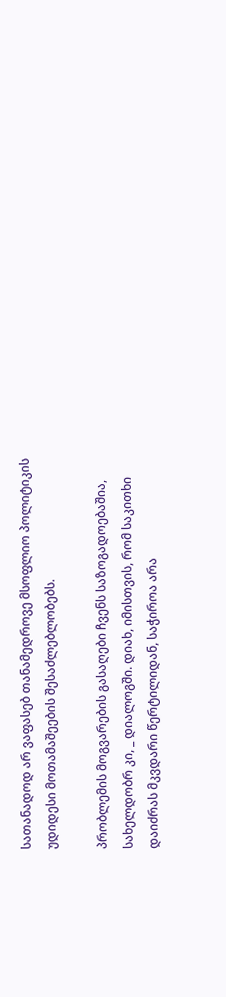სათანადოდ არ ვაფასებ თანამედროვე მსოფლიო პოლიტიკის უდიდესი მოთამაშეების შესაძლებლობებს.

პრობლემის მოგვარების გასაღები ჩვენს საზოგადოებაშია, სახელდობრ კი, _ დიალოგში. დიახ, იმისთვის, რომ საკითხი დაიძრას მკვდარი წერტილიდან, საჭიროა არა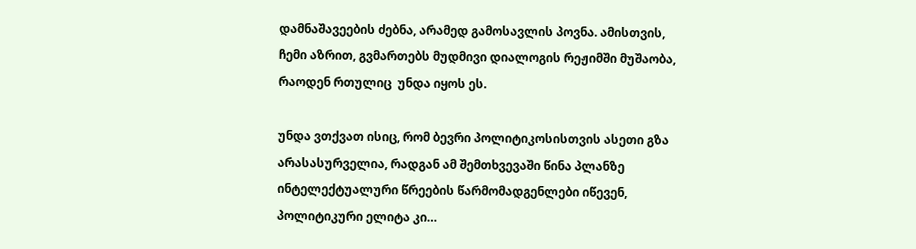დამნაშავეების ძებნა, არამედ გამოსავლის პოვნა. ამისთვის, ჩემი აზრით, გვმართებს მუდმივი დიალოგის რეჟიმში მუშაობა, რაოდენ რთულიც  უნდა იყოს ეს.

უნდა ვთქვათ ისიც, რომ ბევრი პოლიტიკოსისთვის ასეთი გზა არასასურველია, რადგან ამ შემთხვევაში წინა პლანზე ინტელექტუალური წრეების წარმომადგენლები იწევენ, პოლიტიკური ელიტა კი…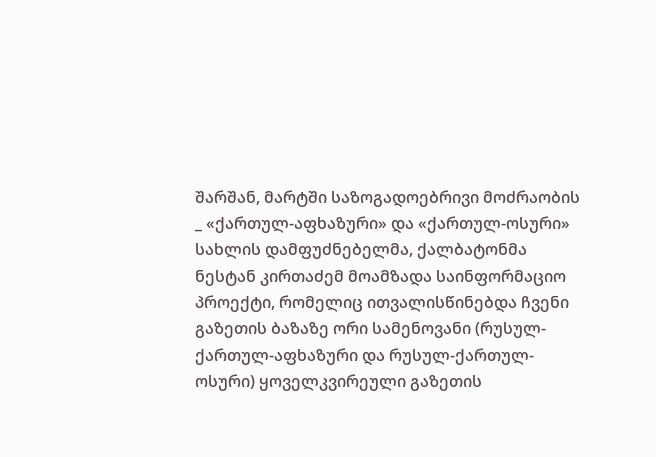შარშან, მარტში საზოგადოებრივი მოძრაობის _ «ქართულ-აფხაზური» და «ქართულ-ოსური» სახლის დამფუძნებელმა, ქალბატონმა ნესტან კირთაძემ მოამზადა საინფორმაციო პროექტი, რომელიც ითვალისწინებდა ჩვენი გაზეთის ბაზაზე ორი სამენოვანი (რუსულ-ქართულ-აფხაზური და რუსულ-ქართულ-ოსური) ყოველკვირეული გაზეთის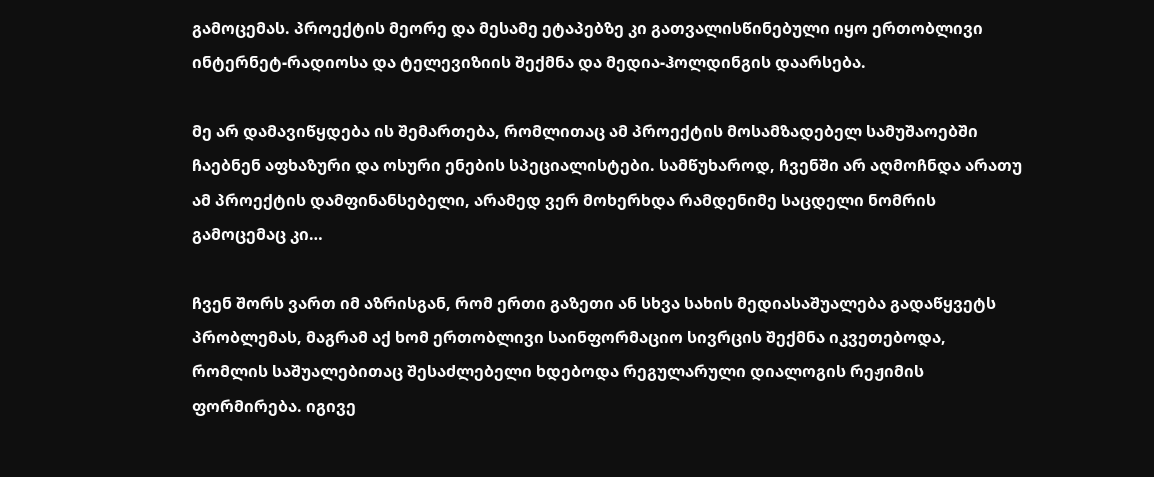გამოცემას. პროექტის მეორე და მესამე ეტაპებზე კი გათვალისწინებული იყო ერთობლივი ინტერნეტ-რადიოსა და ტელევიზიის შექმნა და მედია-ჰოლდინგის დაარსება.

მე არ დამავიწყდება ის შემართება, რომლითაც ამ პროექტის მოსამზადებელ სამუშაოებში ჩაებნენ აფხაზური და ოსური ენების სპეციალისტები. სამწუხაროდ, ჩვენში არ აღმოჩნდა არათუ ამ პროექტის დამფინანსებელი, არამედ ვერ მოხერხდა რამდენიმე საცდელი ნომრის გამოცემაც კი…

ჩვენ შორს ვართ იმ აზრისგან, რომ ერთი გაზეთი ან სხვა სახის მედიასაშუალება გადაწყვეტს პრობლემას, მაგრამ აქ ხომ ერთობლივი საინფორმაციო სივრცის შექმნა იკვეთებოდა, რომლის საშუალებითაც შესაძლებელი ხდებოდა რეგულარული დიალოგის რეჟიმის ფორმირება. იგივე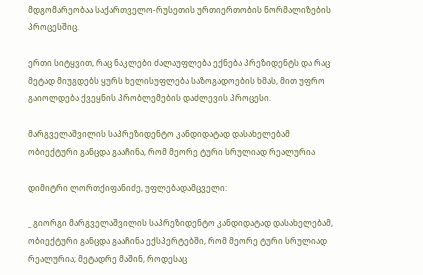მდგომარეობაა საქართველო-რუსეთის ურთიერთობის ნორმალიზების პროცესშიც.

ერთი სიტყვით, რაც ნაკლები ძალაუფლება ექნება პრეზიდენტს და რაც მეტად მიუგდებს ყურს ხელისუფლება საზოგადოების ხმას, მით უფრო გაიოლდება ქვეყნის პრობლემების დაძლევის პროცესი.

მარგველაშვილის საპრეზიდენტო კანდიდატად დასახელებამ ობიექტური განცდა გააჩინა, რომ მეორე ტური სრულიად რეალურია

დიმიტრი ლორთქიფანიძე, უფლებადამცველი:

_ გიორგი მარგველაშვილის საპრეზიდენტო კანდიდატად დასახელებამ, ობიექტური განცდა გააჩინა ექსპერტებში, რომ მეორე ტური სრულიად რეალურია; მეტადრე მაშინ, როდესაც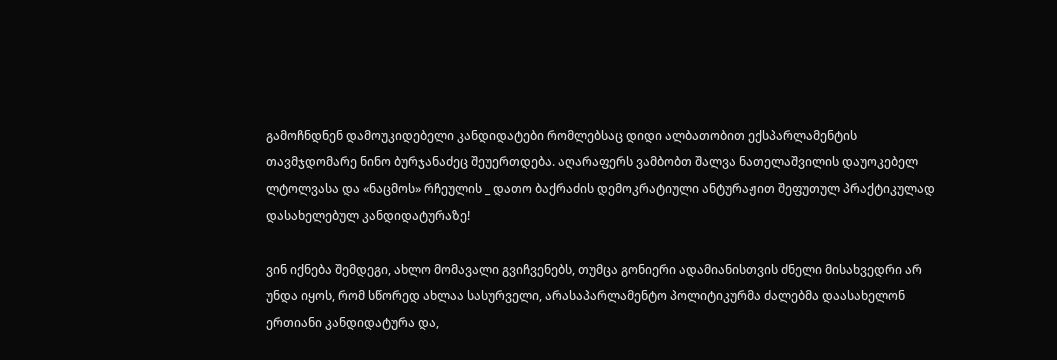გამოჩნდნენ დამოუკიდებელი კანდიდატები რომლებსაც დიდი ალბათობით ექსპარლამენტის თავმჯდომარე ნინო ბურჯანაძეც შეუერთდება. აღარაფერს ვამბობთ შალვა ნათელაშვილის დაუოკებელ ლტოლვასა და «ნაცმოს» რჩეულის _ დათო ბაქრაძის დემოკრატიული ანტურაჟით შეფუთულ პრაქტიკულად დასახელებულ კანდიდატურაზე!

ვინ იქნება შემდეგი, ახლო მომავალი გვიჩვენებს, თუმცა გონიერი ადამიანისთვის ძნელი მისახვედრი არ უნდა იყოს, რომ სწორედ ახლაა სასურველი, არასაპარლამენტო პოლიტიკურმა ძალებმა დაასახელონ ერთიანი კანდიდატურა და,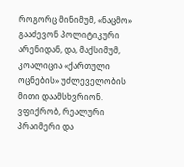როგორც მინიმუმ, «ნაცმო» გააძევონ პოლიტიკური არენიდან, და, მაქსიმუმ, კოალიცია «ქართული ოცნების» უძლეველობის მითი დაამსხვრიონ. ვფიქრობ, რეალური პრაიმერი და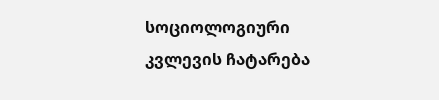სოციოლოგიური კვლევის ჩატარება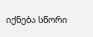იქნება სწორი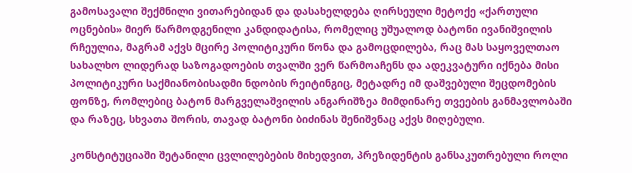გამოსავალი შექმნილი ვითარებიდან და დასახელდება ღირსეული მეტოქე «ქართული ოცნების» მიერ წარმოდგენილი კანდიდატისა, რომელიც უშუალოდ ბატონი ივანიშვილის რჩეულია, მაგრამ აქვს მცირე პოლიტიკური წონა და გამოცდილება, რაც მას საყოველთაო სახალხო ლიდერად საზოგადოების თვალში ვერ წარმოაჩენს და ადეკვატური იქნება მისი პოლიტიკური საქმიანობისადმი ნდობის რეიტინგიც, მეტადრე იმ დაშვებული შეცდომების ფონზე, რომლებიც ბატონ მარგველაშვილის ანგარიშზეა მიმდინარე თვეების განმავლობაში და რაზეც, სხვათა შორის, თავად ბატონი ბიძინას შენიშვნაც აქვს მიღებული.

კონსტიტუციაში შეტანილი ცვლილებების მიხედვით, პრეზიდენტის განსაკუთრებული როლი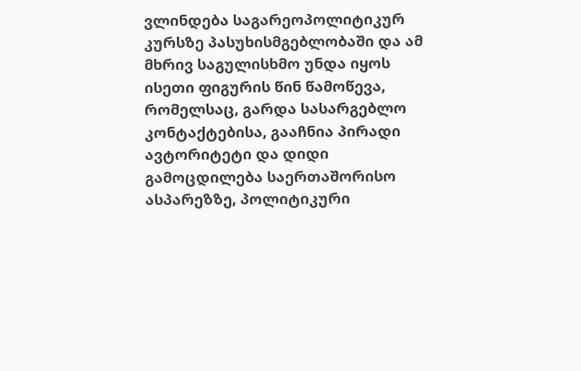ვლინდება საგარეოპოლიტიკურ კურსზე პასუხისმგებლობაში და ამ მხრივ საგულისხმო უნდა იყოს ისეთი ფიგურის წინ წამოწევა, რომელსაც, გარდა სასარგებლო კონტაქტებისა, გააჩნია პირადი ავტორიტეტი და დიდი გამოცდილება საერთაშორისო ასპარეზზე, პოლიტიკური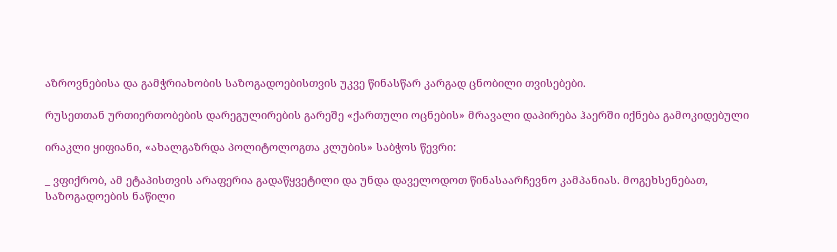აზროვნებისა და გამჭრიახობის საზოგადოებისთვის უკვე წინასწარ კარგად ცნობილი თვისებები.

რუსეთთან ურთიერთობების დარეგულირების გარეშე «ქართული ოცნების» მრავალი დაპირება ჰაერში იქნება გამოკიდებული

ირაკლი ყიფიანი, «ახალგაზრდა პოლიტოლოგთა კლუბის» საბჭოს წევრი:

_ ვფიქრობ, ამ ეტაპისთვის არაფერია გადაწყვეტილი და უნდა დაველოდოთ წინასაარჩევნო კამპანიას. მოგეხსენებათ, საზოგადოების ნაწილი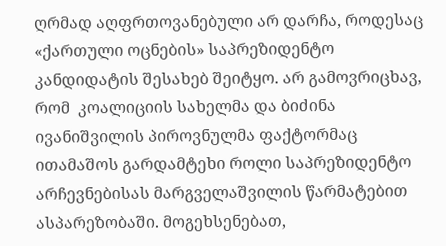ღრმად აღფრთოვანებული არ დარჩა, როდესაც «ქართული ოცნების» საპრეზიდენტო კანდიდატის შესახებ შეიტყო. არ გამოვრიცხავ, რომ  კოალიციის სახელმა და ბიძინა ივანიშვილის პიროვნულმა ფაქტორმაც ითამაშოს გარდამტეხი როლი საპრეზიდენტო არჩევნებისას მარგველაშვილის წარმატებით ასპარეზობაში. მოგეხსენებათ,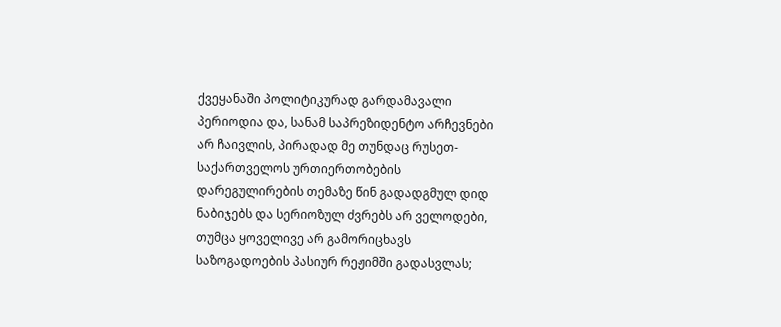ქვეყანაში პოლიტიკურად გარდამავალი პერიოდია და, სანამ საპრეზიდენტო არჩევნები არ ჩაივლის, პირადად მე თუნდაც რუსეთ-საქართველოს ურთიერთობების დარეგულირების თემაზე წინ გადადგმულ დიდ ნაბიჯებს და სერიოზულ ძვრებს არ ველოდები, თუმცა ყოველივე არ გამორიცხავს საზოგადოების პასიურ რეჟიმში გადასვლას;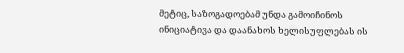მეტიც, საზოგადოებამ უნდა გამოიჩინოს ინიციატივა და დაანახოს ხელისუფლებას ის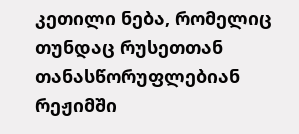კეთილი ნება, რომელიც თუნდაც რუსეთთან თანასწორუფლებიან რეჟიმში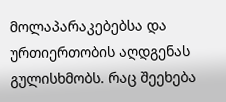მოლაპარაკებებსა და ურთიერთობის აღდგენას გულისხმობს. რაც შეეხება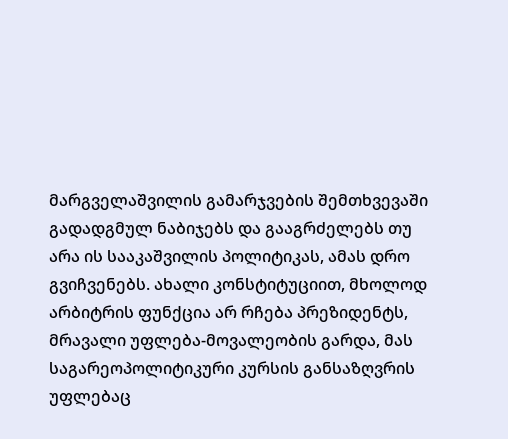მარგველაშვილის გამარჯვების შემთხვევაში გადადგმულ ნაბიჯებს და გააგრძელებს თუ არა ის სააკაშვილის პოლიტიკას, ამას დრო გვიჩვენებს. ახალი კონსტიტუციით, მხოლოდ არბიტრის ფუნქცია არ რჩება პრეზიდენტს, მრავალი უფლება-მოვალეობის გარდა, მას საგარეოპოლიტიკური კურსის განსაზღვრის უფლებაც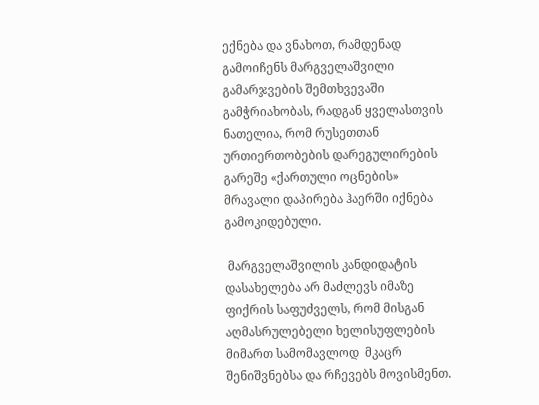ექნება და ვნახოთ, რამდენად გამოიჩენს მარგველაშვილი გამარჯვების შემთხვევაში გამჭრიახობას, რადგან ყველასთვის ნათელია, რომ რუსეთთან ურთიერთობების დარეგულირების გარეშე «ქართული ოცნების» მრავალი დაპირება ჰაერში იქნება გამოკიდებული.

 მარგველაშვილის კანდიდატის დასახელება არ მაძლევს იმაზე ფიქრის საფუძველს, რომ მისგან აღმასრულებელი ხელისუფლების მიმართ სამომავლოდ  მკაცრ შენიშვნებსა და რჩევებს მოვისმენთ.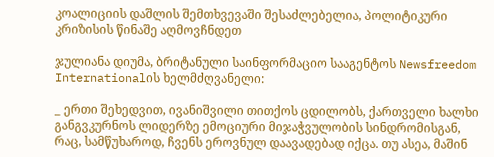კოალიციის დაშლის შემთხვევაში შესაძლებელია, პოლიტიკური კრიზისის წინაშე აღმოვჩნდეთ

ჯულიანა დიუმა, ბრიტანული საინფორმაციო სააგენტოს Newsfreedom   Internationalის ხელმძღვანელი:

_ ერთი შეხედვით, ივანიშვილი თითქოს ცდილობს, ქართველი ხალხი განგვკურნოს ლიდერზე ემოციური მიჯაჭვულობის სინდრომისგან, რაც, სამწუხაროდ, ჩვენს ეროვნულ დაავადებად იქცა. თუ ასეა, მაშინ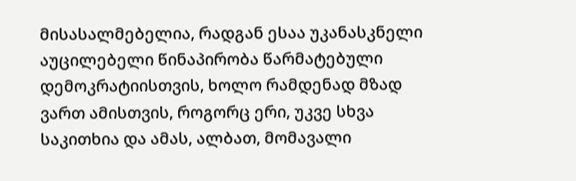მისასალმებელია, რადგან ესაა უკანასკნელი აუცილებელი წინაპირობა წარმატებული დემოკრატიისთვის, ხოლო რამდენად მზად ვართ ამისთვის, როგორც ერი, უკვე სხვა საკითხია და ამას, ალბათ, მომავალი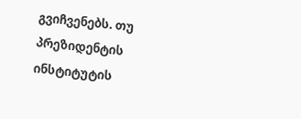გვიჩვენებს. თუ   პრეზიდენტის ინსტიტუტის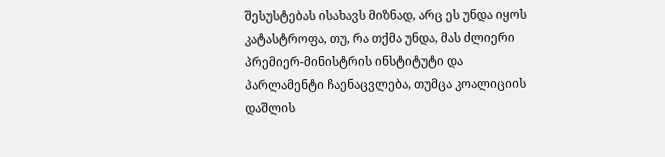შესუსტებას ისახავს მიზნად, არც ეს უნდა იყოს კატასტროფა, თუ, რა თქმა უნდა, მას ძლიერი პრემიერ-მინისტრის ინსტიტუტი და პარლამენტი ჩაენაცვლება, თუმცა კოალიციის დაშლის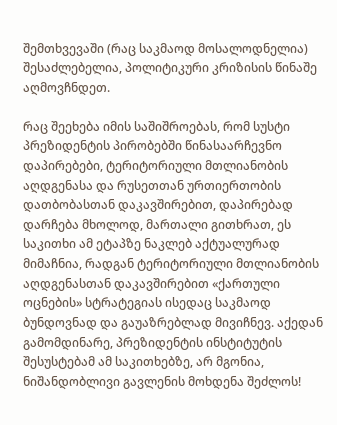შემთხვევაში (რაც საკმაოდ მოსალოდნელია) შესაძლებელია, პოლიტიკური კრიზისის წინაშე აღმოვჩნდეთ.

რაც შეეხება იმის საშიშროებას, რომ სუსტი პრეზიდენტის პირობებში წინასაარჩევნო დაპირებები, ტერიტორიული მთლიანობის აღდგენასა და რუსეთთან ურთიერთობის დათბობასთან დაკავშირებით, დაპირებად დარჩება მხოლოდ, მართალი გითხრათ, ეს საკითხი ამ ეტაპზე ნაკლებ აქტუალურად მიმაჩნია, რადგან ტერიტორიული მთლიანობის აღდგენასთან დაკავშირებით «ქართული ოცნების» სტრატეგიას ისედაც საკმაოდ ბუნდოვნად და გაუაზრებლად მივიჩნევ. აქედან გამომდინარე, პრეზიდენტის ინსტიტუტის შესუსტებამ ამ საკითხებზე, არ მგონია, ნიშანდობლივი გავლენის მოხდენა შეძლოს!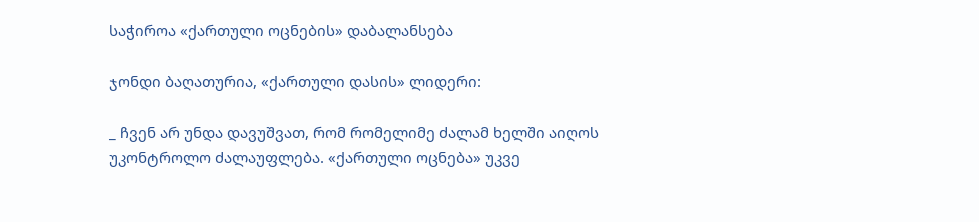საჭიროა «ქართული ოცნების» დაბალანსება

ჯონდი ბაღათურია, «ქართული დასის» ლიდერი:

_ ჩვენ არ უნდა დავუშვათ, რომ რომელიმე ძალამ ხელში აიღოს უკონტროლო ძალაუფლება. «ქართული ოცნება» უკვე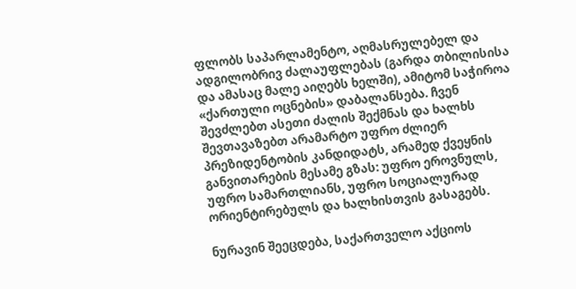ფლობს საპარლამენტო, აღმასრულებელ და ადგილობრივ ძალაუფლებას (გარდა თბილისისა და ამასაც მალე აიღებს ხელში), ამიტომ საჭიროა «ქართული ოცნების» დაბალანსება. ჩვენ შევძლებთ ასეთი ძალის შექმნას და ხალხს შევთავაზებთ არამარტო უფრო ძლიერ პრეზიდენტობის კანდიდატს, არამედ ქვეყნის განვითარების მესამე გზას: უფრო ეროვნულს, უფრო სამართლიანს, უფრო სოციალურად ორიენტირებულს და ხალხისთვის გასაგებს.

ნურავინ შეეცდება, საქართველო აქციოს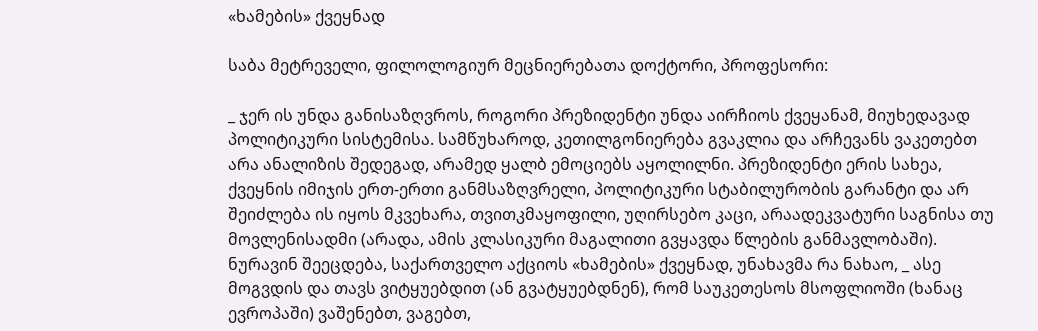«ხამების» ქვეყნად

საბა მეტრეველი, ფილოლოგიურ მეცნიერებათა დოქტორი, პროფესორი:

_ ჯერ ის უნდა განისაზღვროს, როგორი პრეზიდენტი უნდა აირჩიოს ქვეყანამ, მიუხედავად პოლიტიკური სისტემისა. სამწუხაროდ, კეთილგონიერება გვაკლია და არჩევანს ვაკეთებთ არა ანალიზის შედეგად, არამედ ყალბ ემოციებს აყოლილნი. პრეზიდენტი ერის სახეა, ქვეყნის იმიჯის ერთ-ერთი განმსაზღვრელი, პოლიტიკური სტაბილურობის გარანტი და არ შეიძლება ის იყოს მკვეხარა, თვითკმაყოფილი, უღირსებო კაცი, არაადეკვატური საგნისა თუ მოვლენისადმი (არადა, ამის კლასიკური მაგალითი გვყავდა წლების განმავლობაში). ნურავინ შეეცდება, საქართველო აქციოს «ხამების» ქვეყნად, უნახავმა რა ნახაო, _ ასე მოგვდის და თავს ვიტყუებდით (ან გვატყუებდნენ), რომ საუკეთესოს მსოფლიოში (ხანაც ევროპაში) ვაშენებთ, ვაგებთ,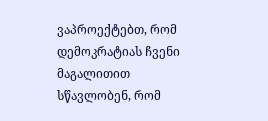ვაპროექტებთ, რომ დემოკრატიას ჩვენი მაგალითით სწავლობენ, რომ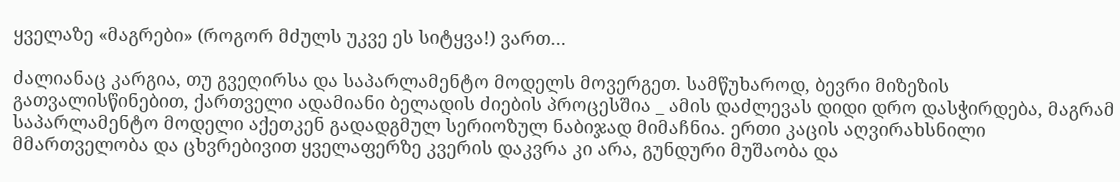ყველაზე «მაგრები» (როგორ მძულს უკვე ეს სიტყვა!) ვართ…

ძალიანაც კარგია, თუ გვეღირსა და საპარლამენტო მოდელს მოვერგეთ. სამწუხაროდ, ბევრი მიზეზის გათვალისწინებით, ქართველი ადამიანი ბელადის ძიების პროცესშია _ ამის დაძლევას დიდი დრო დასჭირდება, მაგრამ საპარლამენტო მოდელი აქეთკენ გადადგმულ სერიოზულ ნაბიჯად მიმაჩნია. ერთი კაცის აღვირახსნილი მმართველობა და ცხვრებივით ყველაფერზე კვერის დაკვრა კი არა, გუნდური მუშაობა და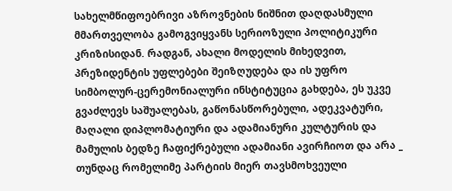სახელმწიფოებრივი აზროვნების ნიშნით დაღდასმული მმართველობა გამოგვიყვანს სერიოზული პოლიტიკური კრიზისიდან. რადგან, ახალი მოდელის მიხედვით, პრეზიდენტის უფლებები შეიზღუდება და ის უფრო სიმბოლურ-ცერემონიალური ინსტიტუცია გახდება, ეს უკვე გვაძლევს საშუალებას, გაწონასწორებული, ადეკვატური, მაღალი დიპლომატიური და ადამიანური კულტურის და მამულის ბედზე ჩაფიქრებული ადამიანი ავირჩიოთ და არა _ თუნდაც რომელიმე პარტიის მიერ თავსმოხვეული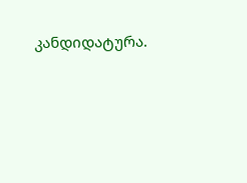კანდიდატურა.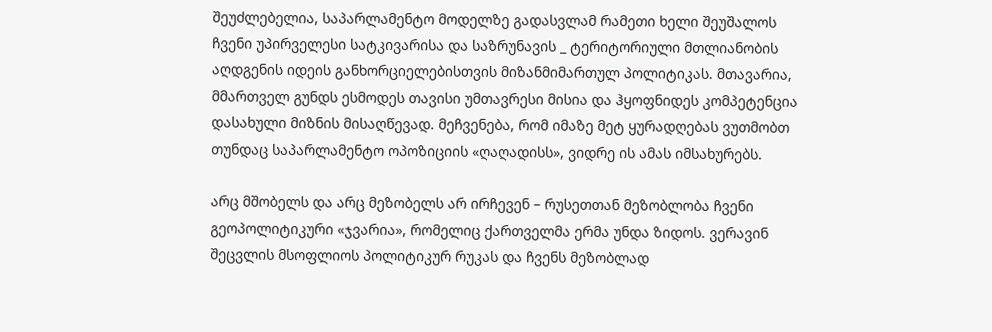შეუძლებელია, საპარლამენტო მოდელზე გადასვლამ რამეთი ხელი შეუშალოს ჩვენი უპირველესი სატკივარისა და საზრუნავის _ ტერიტორიული მთლიანობის აღდგენის იდეის განხორციელებისთვის მიზანმიმართულ პოლიტიკას. მთავარია, მმართველ გუნდს ესმოდეს თავისი უმთავრესი მისია და ჰყოფნიდეს კომპეტენცია დასახული მიზნის მისაღწევად. მეჩვენება, რომ იმაზე მეტ ყურადღებას ვუთმობთ თუნდაც საპარლამენტო ოპოზიციის «ღაღადისს», ვიდრე ის ამას იმსახურებს.

არც მშობელს და არც მეზობელს არ ირჩევენ – რუსეთთან მეზობლობა ჩვენი გეოპოლიტიკური «ჯვარია», რომელიც ქართველმა ერმა უნდა ზიდოს. ვერავინ შეცვლის მსოფლიოს პოლიტიკურ რუკას და ჩვენს მეზობლად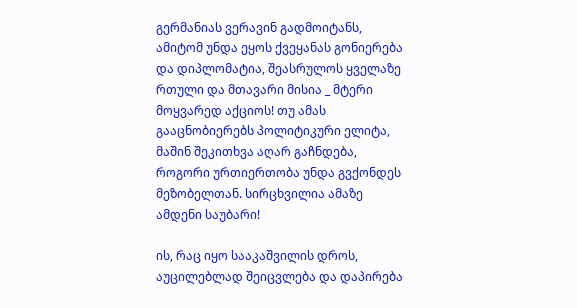გერმანიას ვერავინ გადმოიტანს, ამიტომ უნდა ეყოს ქვეყანას გონიერება და დიპლომატია, შეასრულოს ყველაზე რთული და მთავარი მისია _ მტერი მოყვარედ აქციოს! თუ ამას გააცნობიერებს პოლიტიკური ელიტა, მაშინ შეკითხვა აღარ გაჩნდება, როგორი ურთიერთობა უნდა გვქონდეს მეზობელთან. სირცხვილია ამაზე ამდენი საუბარი!

ის, რაც იყო სააკაშვილის დროს, აუცილებლად შეიცვლება და დაპირება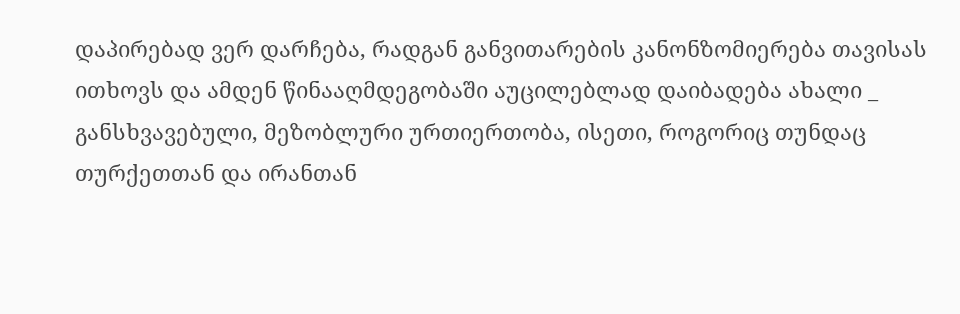დაპირებად ვერ დარჩება, რადგან განვითარების კანონზომიერება თავისას ითხოვს და ამდენ წინააღმდეგობაში აუცილებლად დაიბადება ახალი _ განსხვავებული, მეზობლური ურთიერთობა, ისეთი, როგორიც თუნდაც თურქეთთან და ირანთან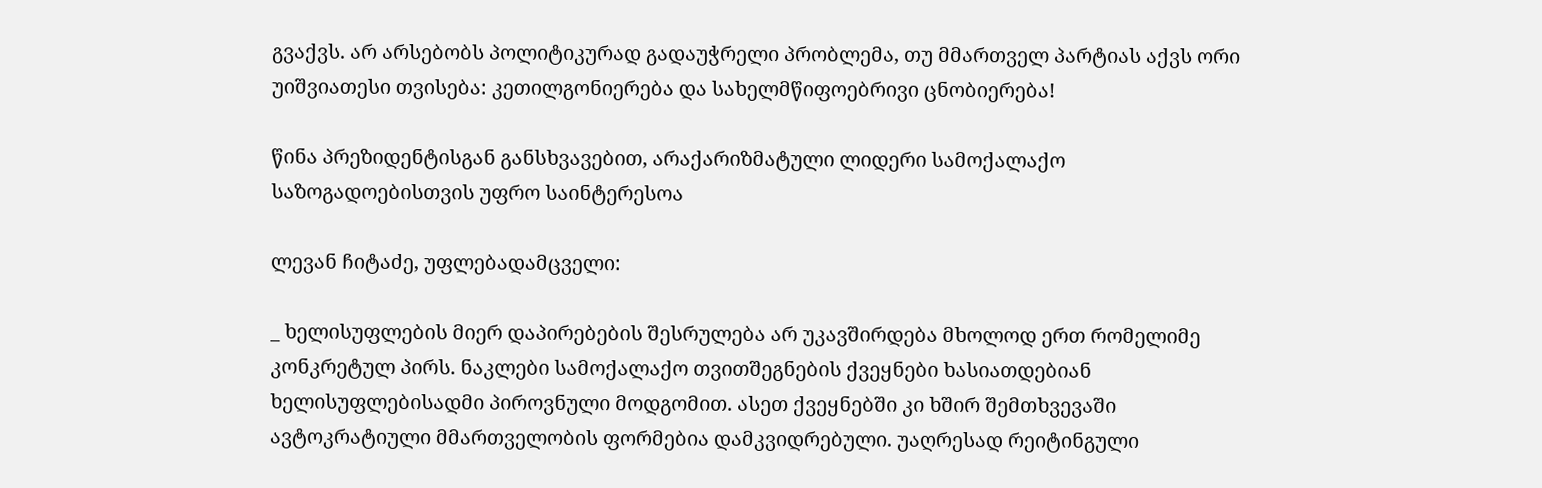გვაქვს. არ არსებობს პოლიტიკურად გადაუჭრელი პრობლემა, თუ მმართველ პარტიას აქვს ორი უიშვიათესი თვისება: კეთილგონიერება და სახელმწიფოებრივი ცნობიერება!

წინა პრეზიდენტისგან განსხვავებით, არაქარიზმატული ლიდერი სამოქალაქო საზოგადოებისთვის უფრო საინტერესოა

ლევან ჩიტაძე, უფლებადამცველი:

_ ხელისუფლების მიერ დაპირებების შესრულება არ უკავშირდება მხოლოდ ერთ რომელიმე კონკრეტულ პირს. ნაკლები სამოქალაქო თვითშეგნების ქვეყნები ხასიათდებიან ხელისუფლებისადმი პიროვნული მოდგომით. ასეთ ქვეყნებში კი ხშირ შემთხვევაში ავტოკრატიული მმართველობის ფორმებია დამკვიდრებული. უაღრესად რეიტინგული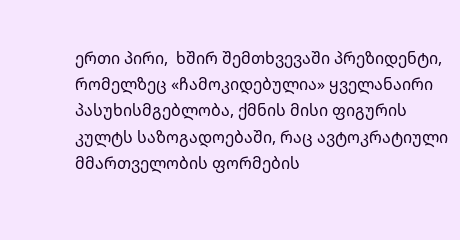ერთი პირი,  ხშირ შემთხვევაში პრეზიდენტი, რომელზეც «ჩამოკიდებულია» ყველანაირი პასუხისმგებლობა, ქმნის მისი ფიგურის კულტს საზოგადოებაში, რაც ავტოკრატიული მმართველობის ფორმების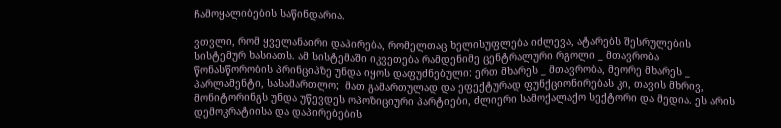ჩამოყალიბების საწინდარია.

ვთვლი, რომ ყველანაირი დაპირება, რომელთაც ხელისუფლება იძლევა, ატარებს შესრულების სისტემურ ხასიათს. ამ სისტემაში იკვეთება რამდენიმე ცენტრალური რგოლი _ მთავრობა წონასწორობის პრინციპზე უნდა იყოს დაფუძნებული: ერთ მხარეს _ მთავრობა, მეორე მხარეს _ პარლამენტი, სასამართლო;  მათ გამართულად და ეფექტურად ფუნქციონირებას კი, თავის მხრივ, მონიტორინგს უნდა უწევდეს ოპოზიციური პარტიები, ძლიერი სამოქალაქო სექტორი და მედია. ეს არის დემოკრატიისა და დაპირებების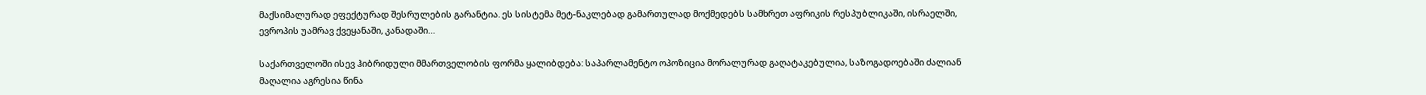მაქსიმალურად ეფექტურად შესრულების გარანტია. ეს სისტემა მეტ-ნაკლებად გამართულად მოქმედებს სამხრეთ აფრიკის რესპუბლიკაში, ისრაელში, ევროპის უამრავ ქვეყანაში, კანადაში…

საქართველოში ისევ ჰიბრიდული მმართველობის ფორმა ყალიბდება: საპარლამენტო ოპოზიცია მორალურად გაღატაკებულია, საზოგადოებაში ძალიან მაღალია აგრესია წინა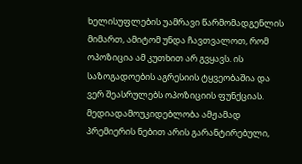ხელისუფლების უამრავი წარმომადგენლის მიმართ, ამიტომ უნდა ჩავთვალოთ, რომ ოპოზიცია ამ კუთხით არ გვყავს. ის საზოგადოების აგრესიის ტყვეობაშია და ვერ შეასრულებს ოპოზიციის ფუნქციას. მედიადამოუკიდებლობა ამჟამად პრემიერის ნებით არის გარანტირებული,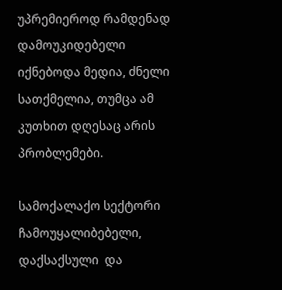უპრემიეროდ რამდენად დამოუკიდებელი იქნებოდა მედია, ძნელი სათქმელია, თუმცა ამ კუთხით დღესაც არის პრობლემები.

სამოქალაქო სექტორი ჩამოუყალიბებელი, დაქსაქსული  და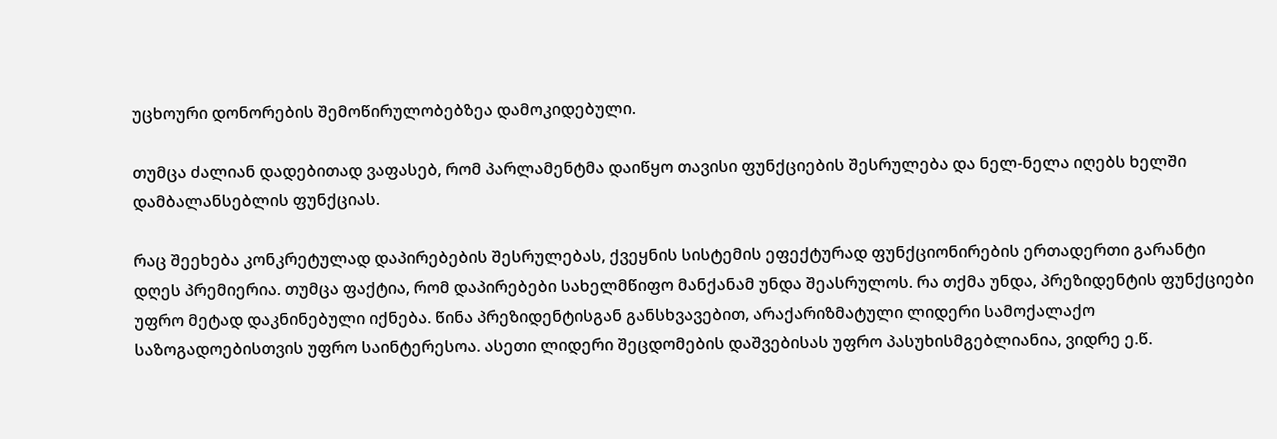უცხოური დონორების შემოწირულობებზეა დამოკიდებული.

თუმცა ძალიან დადებითად ვაფასებ, რომ პარლამენტმა დაიწყო თავისი ფუნქციების შესრულება და ნელ-ნელა იღებს ხელში დამბალანსებლის ფუნქციას.

რაც შეეხება კონკრეტულად დაპირებების შესრულებას, ქვეყნის სისტემის ეფექტურად ფუნქციონირების ერთადერთი გარანტი დღეს პრემიერია. თუმცა ფაქტია, რომ დაპირებები სახელმწიფო მანქანამ უნდა შეასრულოს. რა თქმა უნდა, პრეზიდენტის ფუნქციები უფრო მეტად დაკნინებული იქნება. წინა პრეზიდენტისგან განსხვავებით, არაქარიზმატული ლიდერი სამოქალაქო საზოგადოებისთვის უფრო საინტერესოა. ასეთი ლიდერი შეცდომების დაშვებისას უფრო პასუხისმგებლიანია, ვიდრე ე.წ.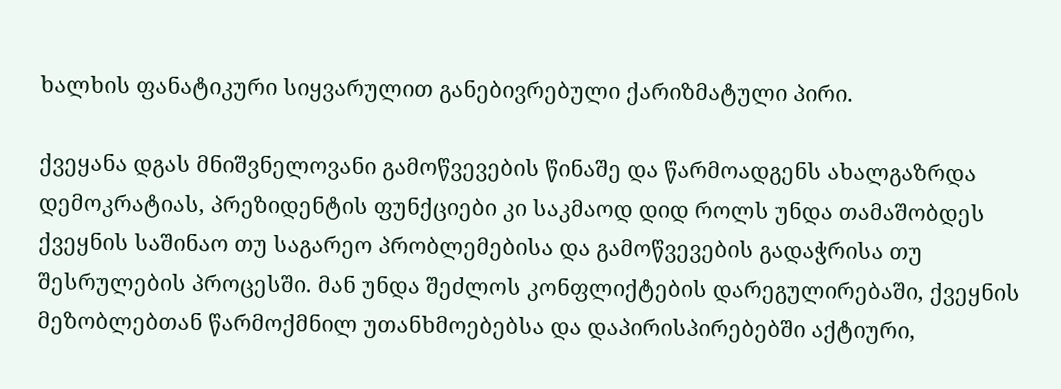ხალხის ფანატიკური სიყვარულით განებივრებული ქარიზმატული პირი.

ქვეყანა დგას მნიშვნელოვანი გამოწვევების წინაშე და წარმოადგენს ახალგაზრდა დემოკრატიას, პრეზიდენტის ფუნქციები კი საკმაოდ დიდ როლს უნდა თამაშობდეს ქვეყნის საშინაო თუ საგარეო პრობლემებისა და გამოწვევების გადაჭრისა თუ შესრულების პროცესში. მან უნდა შეძლოს კონფლიქტების დარეგულირებაში, ქვეყნის მეზობლებთან წარმოქმნილ უთანხმოებებსა და დაპირისპირებებში აქტიური,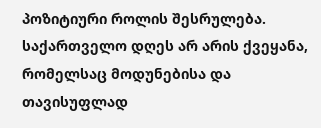პოზიტიური როლის შესრულება. საქართველო დღეს არ არის ქვეყანა, რომელსაც მოდუნებისა და თავისუფლად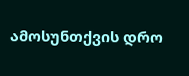ამოსუნთქვის დრო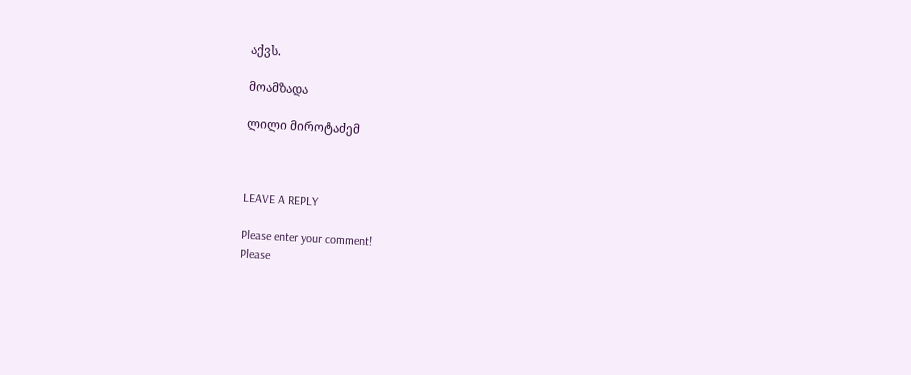აქვს.

მოამზადა

ლილი მიროტაძემ



LEAVE A REPLY

Please enter your comment!
Please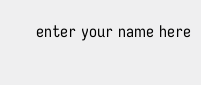enter your name here